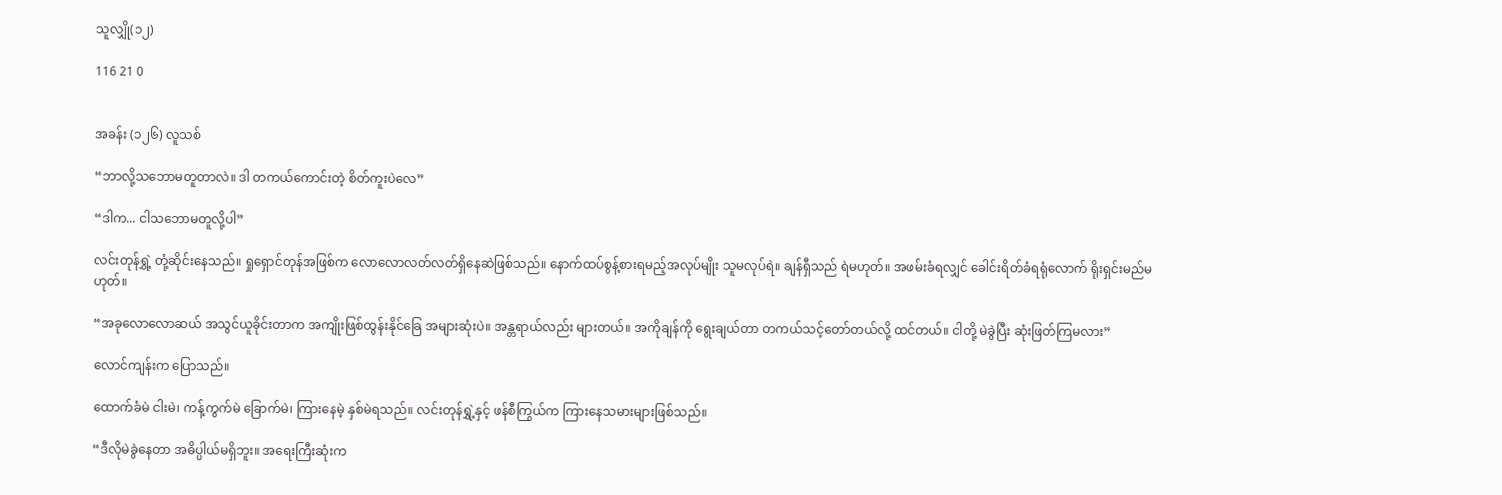သူလျှို(၁၂)

116 21 0


အခန်း (၁၂၆) လူသစ်

“ဘာလို့သဘောမတူတာလဲ။ ဒါ တကယ်ကောင်းတဲ့ စိတ်ကူးပဲလေ”

“ဒါက... ငါသဘောမတူလို့ပါ”

လင်းတုန်ရွှဲ့ တုံ့ဆိုင်းနေသည်။ ရှုရှောင်တုန်အဖြစ်က လောလောလတ်လတ်ရှိနေဆဲဖြစ်သည်။ နောက်ထပ်စွန့်စားရမည့်အလုပ်မျိုး သူမလုပ်ရဲ။ ချန်ရှီသည် ရဲမဟုတ်။ အဖမ်းခံရလျှင် ခေါင်းရိတ်ခံရရုံလောက် ရိုးရှင်းမည်မဟုတ်။

“အခုလောလောဆယ် အသွင်ယူခိုင်းတာက အကျိုးဖြစ်ထွန်းနိုင်ခြေ အများဆုံးပဲ။ အန္တရာယ်လည်း များတယ်။ အကိုချန်ကို ရွေးချယ်တာ တကယ်သင့်တော်တယ်လို့ ထင်တယ်။ ငါတို့ မဲခွဲပြီး ဆုံးဖြတ်ကြမလား”

လောင်ကျန်းက ပြောသည်။

ထောက်ခံမဲ ငါးမဲ၊ ကန့်ကွက်မဲ ခြောက်မဲ၊ ကြားနေမဲ့ နှစ်မဲရသည်။ လင်းတုန်ရွှဲ့နှင့် ဖန်စီကြွယ်က ကြားနေသမားများဖြစ်သည်။

“ဒီလိုမဲခွဲနေတာ အဓိပ္ပါယ်မရှိဘူး။ အရေးကြီးဆုံးက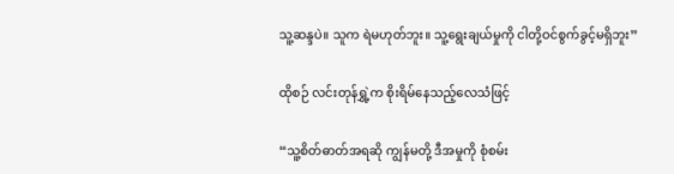သူ့ဆန္ဒပဲ။ သူက ရဲမဟုတ်ဘူး။ သူ့ရွေးချယ်မှုကို ငါတို့ဝင်စွက်ခွင့်မရှိဘူး”

ထိုစဉ် လင်းတုန်ရွှဲ့က စိုးရိမ်နေသည့်လေသံဖြင့်

“သူ့စိတ်ဓာတ်အရဆို ကျွန်မတို့ ဒီအမှုကို စုံစမ်း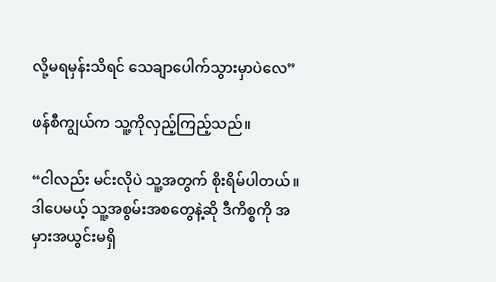လို့မရမှန်းသိရင် သေချာပေါက်သွားမှာပဲလေ”

ဖန်စီကျွယ်က သူ့ကိုလှည့်ကြည့်သည်။

“ငါလည်း မင်းလိုပဲ သူ့အတွက် စိုးရိမ်ပါတယ်။ ဒါပေမယ့် သူ့အစွမ်းအစတွေနဲ့ဆို ဒီကိစ္စကို အမှားအယွင်းမရှိ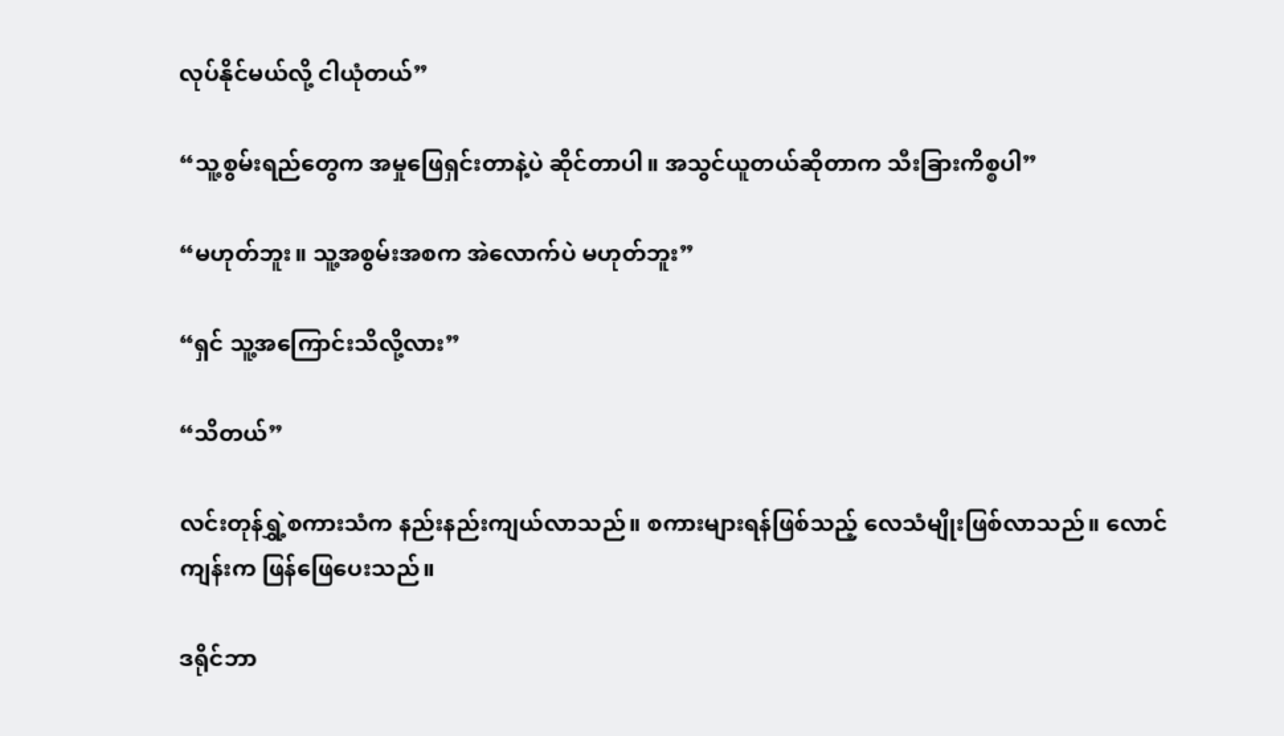လုပ်နိုင်မယ်လို့ ငါယုံတယ်”

“သူ့စွမ်းရည်တွေက အမှုဖြေရှင်းတာနဲ့ပဲ ဆိုင်တာပါ။ အသွင်ယူတယ်ဆိုတာက သီးခြားကိစ္စပါ”

“မဟုတ်ဘူး။ သူ့အစွမ်းအစက အဲလောက်ပဲ မဟုတ်ဘူး”

“ရှင် သူ့အကြောင်းသိလို့လား”

“သိတယ်”

လင်းတုန်ရွှဲ့စကားသံက နည်းနည်းကျယ်လာသည်။ စကားများရန်ဖြစ်သည့် လေသံမျိုးဖြစ်လာသည်။ လောင်ကျန်းက ဖြန်ဖြေပေးသည်။

ဒရိုင်ဘာ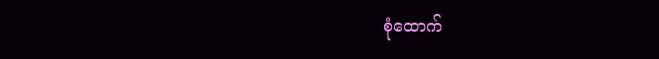စုံထောက်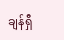ချန်ရှီ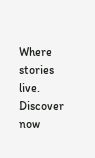Where stories live. Discover now